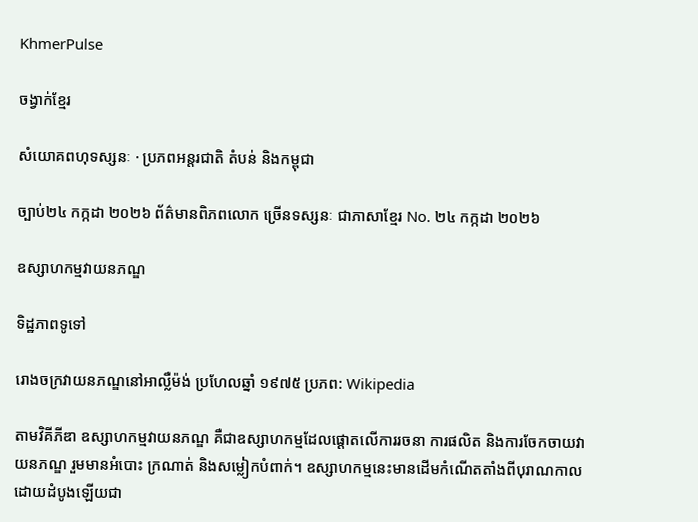KhmerPulse

ចង្វាក់ខ្មែរ

សំយោគពហុទស្សនៈ · ប្រភពអន្តរជាតិ តំបន់ និងកម្ពុជា

ច្បាប់២៤ កក្កដា ២០២៦ ព័ត៌មានពិភពលោក ច្រើនទស្សនៈ ជាភាសាខ្មែរ No. ២៤ កក្កដា ២០២៦

ឧស្សាហកម្មវាយនភណ្ឌ

ទិដ្ឋភាពទូទៅ

រោងចក្រវាយនភណ្ឌនៅអាល្លឺម៉ង់ ប្រហែលឆ្នាំ ១៩៧៥ ប្រភព: Wikipedia

តាមវិគីភីឌា ឧស្សាហកម្មវាយនភណ្ឌ គឺជាឧស្សាហកម្មដែលផ្តោតលើការរចនា ការផលិត និងការចែកចាយវាយនភណ្ឌ រួមមានអំបោះ ក្រណាត់ និងសម្លៀកបំពាក់។ ឧស្សាហកម្មនេះមានដើមកំណើតតាំងពីបុរាណកាល ដោយដំបូងឡើយជា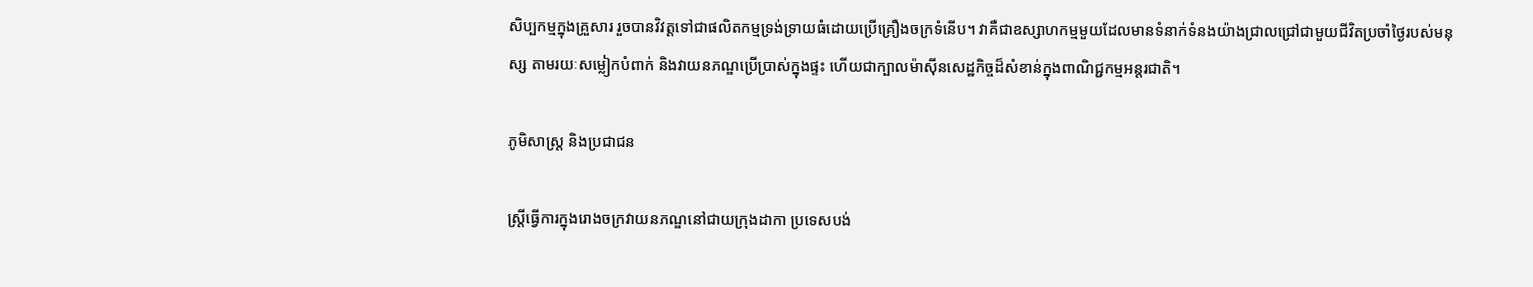សិប្បកម្មក្នុងគ្រួសារ រួចបានវិវត្តទៅជាផលិតកម្មទ្រង់ទ្រាយធំដោយប្រើគ្រឿងចក្រទំនើប។ វាគឺជាឧស្សាហកម្មមួយដែលមានទំនាក់ទំនងយ៉ាងជ្រាលជ្រៅជាមួយជីវិតប្រចាំថ្ងៃរបស់មនុស្ស តាមរយៈសម្លៀកបំពាក់ និងវាយនភណ្ឌប្រើប្រាស់ក្នុងផ្ទះ ហើយជាក្បាលម៉ាស៊ីនសេដ្ឋកិច្ចដ៏សំខាន់ក្នុងពាណិជ្ជកម្មអន្តរជាតិ។

ភូមិសាស្ត្រ និងប្រជាជន

ស្ត្រីធ្វើការក្នុងរោងចក្រវាយនភណ្ឌនៅជាយក្រុងដាកា ប្រទេសបង់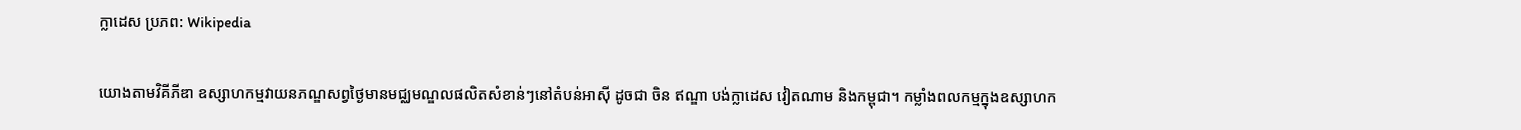ក្លាដេស ប្រភព: Wikipedia

យោងតាមវិគីភីឌា ឧស្សាហកម្មវាយនភណ្ឌសព្វថ្ងៃមានមជ្ឈមណ្ឌលផលិតសំខាន់ៗនៅតំបន់អាស៊ី ដូចជា ចិន ឥណ្ឌា បង់ក្លាដេស វៀតណាម និងកម្ពុជា។ កម្លាំងពលកម្មក្នុងឧស្សាហក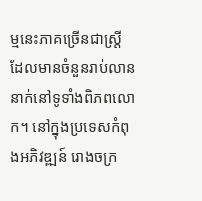ម្មនេះភាគច្រើនជាស្ត្រី ដែលមានចំនួនរាប់លាននាក់នៅទូទាំងពិភពលោក។ នៅក្នុងប្រទេសកំពុងអភិវឌ្ឍន៍ រោងចក្រ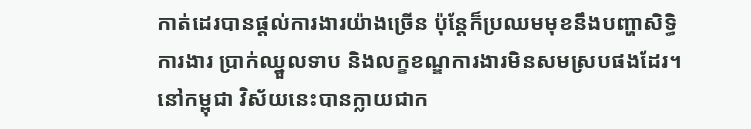កាត់ដេរបានផ្តល់ការងារយ៉ាងច្រើន ប៉ុន្តែក៏ប្រឈមមុខនឹងបញ្ហាសិទ្ធិការងារ ប្រាក់ឈ្នួលទាប និងលក្ខខណ្ឌការងារមិនសមស្របផងដែរ។ នៅកម្ពុជា វិស័យនេះបានក្លាយជាក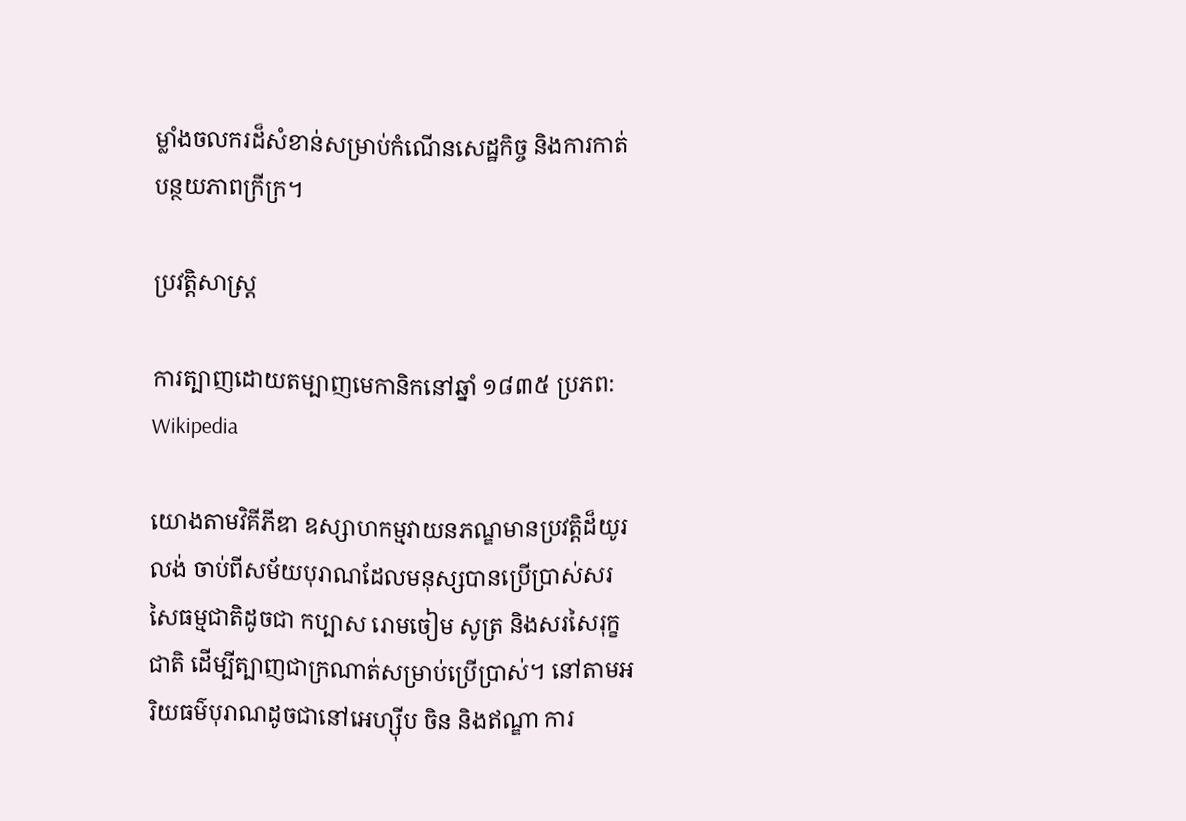ម្លាំងចលករដ៏សំខាន់សម្រាប់កំណើនសេដ្ឋកិច្ច និងការកាត់បន្ថយភាពក្រីក្រ។

ប្រវត្តិសាស្ត្រ

ការត្បាញដោយតម្បាញមេកានិកនៅឆ្នាំ ១៨៣៥ ប្រភព: Wikipedia

យោងតាមវិគីភីឌា ឧស្សាហកម្មវាយនភណ្ឌមានប្រវត្តិដ៏យូរលង់ ចាប់ពីសម័យបុរាណដែលមនុស្សបានប្រើប្រាស់សរសៃធម្មជាតិដូចជា កប្បាស រោមចៀម សូត្រ និងសរសៃរុក្ខជាតិ ដើម្បីត្បាញជាក្រណាត់សម្រាប់ប្រើប្រាស់។ នៅតាមអរិយធម៌បុរាណដូចជានៅអេហ្ស៊ីប ចិន និងឥណ្ឌា ការ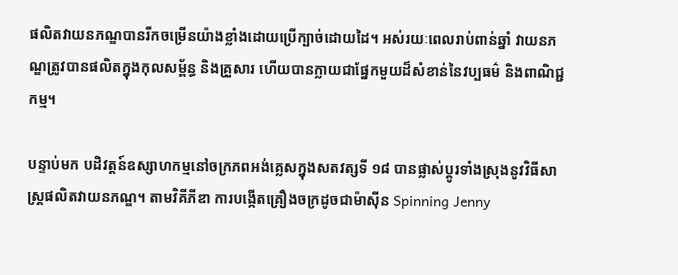ផលិតវាយនភណ្ឌបានរីកចម្រើនយ៉ាងខ្លាំងដោយប្រើក្បាច់ដោយដៃ។ អស់រយៈពេលរាប់ពាន់ឆ្នាំ វាយនភណ្ឌត្រូវបានផលិតក្នុងកុលសម្ព័ន្ធ និងគ្រួសារ ហើយបានក្លាយជាផ្នែកមួយដ៏សំខាន់នៃវប្បធម៌ និងពាណិជ្ជកម្ម។

បន្ទាប់មក បដិវត្តន៍ឧស្សាហកម្មនៅចក្រភពអង់គ្លេសក្នុងសតវត្សទី ១៨ បានផ្លាស់ប្តូរទាំងស្រុងនូវវិធីសាស្ត្រផលិតវាយនភណ្ឌ។ តាមវិគីភីឌា ការបង្កើតគ្រឿងចក្រដូចជាម៉ាស៊ីន Spinning Jenny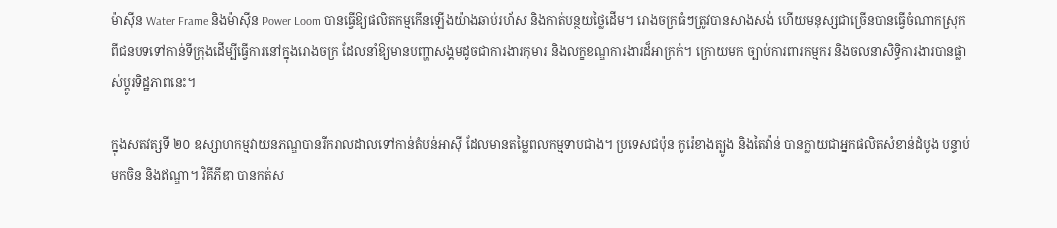ម៉ាស៊ីន Water Frame និងម៉ាស៊ីន Power Loom បានធ្វើឱ្យផលិតកម្មកើនឡើងយ៉ាងឆាប់រហ័ស និងកាត់បន្ថយថ្លៃដើម។ រោងចក្រធំៗត្រូវបានសាងសង់ ហើយមនុស្សជាច្រើនបានធ្វើចំណាកស្រុកពីជនបទទៅកាន់ទីក្រុងដើម្បីធ្វើការនៅក្នុងរោងចក្រ ដែលនាំឱ្យមានបញ្ហាសង្គមដូចជាការងារកុមារ និងលក្ខខណ្ឌការងារដ៏អាក្រក់។ ក្រោយមក ច្បាប់ការពារកម្មករ និងចលនាសិទ្ធិការងារបានផ្លាស់ប្តូរទិដ្ឋភាពនេះ។

ក្នុងសតវត្សទី ២០ ឧស្សាហកម្មវាយនភណ្ឌបានរីករាលដាលទៅកាន់តំបន់អាស៊ី ដែលមានតម្លៃពលកម្មទាបជាង។ ប្រទេសជប៉ុន កូរ៉េខាងត្បូង និងតៃវ៉ាន់ បានក្លាយជាអ្នកផលិតសំខាន់ដំបូង បន្ទាប់មកចិន និងឥណ្ឌា។ វិគីភីឌា បានកត់ស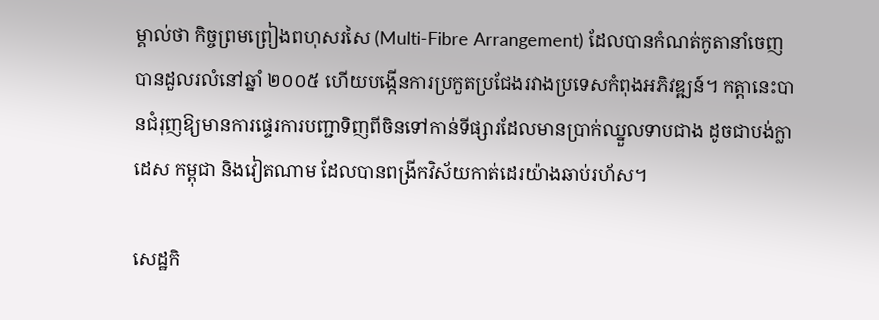ម្គាល់ថា កិច្ចព្រមព្រៀងពហុសរសៃ (Multi-Fibre Arrangement) ដែលបានកំណត់កូតានាំចេញ បានដួលរលំនៅឆ្នាំ ២០០៥ ហើយបង្កើនការប្រកួតប្រជែងរវាងប្រទេសកំពុងអភិវឌ្ឍន៍។ កត្តានេះបានជំរុញឱ្យមានការផ្ទេរការបញ្ជាទិញពីចិនទៅកាន់ទីផ្សារដែលមានប្រាក់ឈ្នួលទាបជាង ដូចជាបង់ក្លាដេស កម្ពុជា និងវៀតណាម ដែលបានពង្រីកវិស័យកាត់ដេរយ៉ាងឆាប់រហ័ស។

សេដ្ឋកិ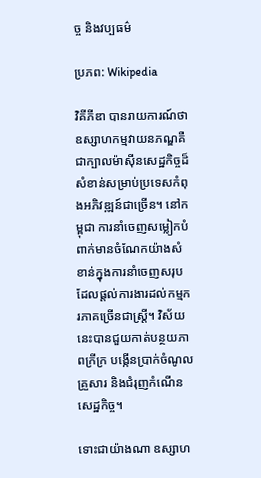ច្ច និងវប្បធម៌

ប្រភព: Wikipedia

វិគីភីឌា បានរាយការណ៍ថា ឧស្សាហកម្មវាយនភណ្ឌគឺជាក្បាលម៉ាស៊ីនសេដ្ឋកិច្ចដ៏សំខាន់សម្រាប់ប្រទេសកំពុងអភិវឌ្ឍន៍ជាច្រើន។ នៅកម្ពុជា ការនាំចេញសម្លៀកបំពាក់មានចំណែកយ៉ាងសំខាន់ក្នុងការនាំចេញសរុប ដែលផ្តល់ការងារដល់កម្មករភាគច្រើនជាស្ត្រី។ វិស័យនេះបានជួយកាត់បន្ថយភាពក្រីក្រ បង្កើនប្រាក់ចំណូលគ្រួសារ និងជំរុញកំណើនសេដ្ឋកិច្ច។

ទោះជាយ៉ាងណា ឧស្សាហ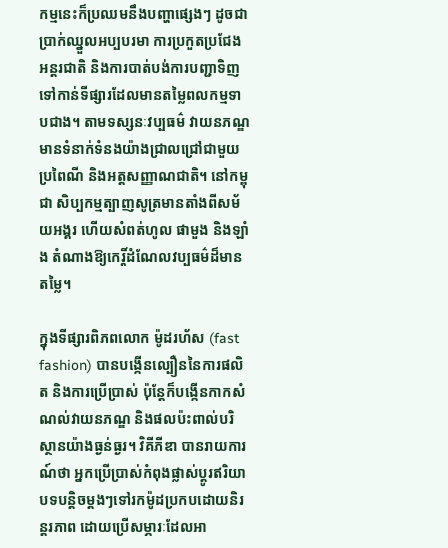កម្មនេះក៏ប្រឈមនឹងបញ្ហាផ្សេងៗ ដូចជា ប្រាក់ឈ្នួលអប្បបរមា ការប្រកួតប្រជែងអន្តរជាតិ និងការបាត់បង់ការបញ្ជាទិញទៅកាន់ទីផ្សារដែលមានតម្លៃពលកម្មទាបជាង។ តាមទស្សនៈវប្បធម៌ វាយនភណ្ឌមានទំនាក់ទំនងយ៉ាងជ្រាលជ្រៅជាមួយប្រពៃណី និងអត្តសញ្ញាណជាតិ។ នៅកម្ពុជា សិប្បកម្មត្បាញសូត្រមានតាំងពីសម័យអង្គរ ហើយសំពត់ហូល ផាមួង និងឡាំង តំណាងឱ្យកេរ្តិ៍ដំណែលវប្បធម៌ដ៏មានតម្លៃ។

ក្នុងទីផ្សារពិភពលោក ម៉ូដរហ័ស (fast fashion) បានបង្កើនល្បឿននៃការផលិត និងការប្រើប្រាស់ ប៉ុន្តែក៏បង្កើនកាកសំណល់វាយនភណ្ឌ និងផលប៉ះពាល់បរិស្ថានយ៉ាងធ្ងន់ធ្ងរ។ វិគីភីឌា បានរាយការណ៍ថា អ្នកប្រើប្រាស់កំពុងផ្លាស់ប្តូរឥរិយាបទបន្តិចម្តងៗទៅរកម៉ូដប្រកបដោយនិរន្តរភាព ដោយប្រើសម្ភារៈដែលអា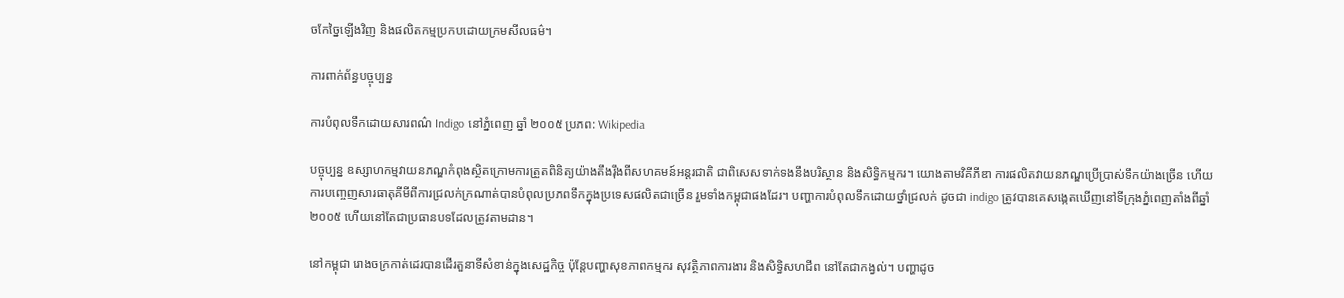ចកែច្នៃឡើងវិញ និងផលិតកម្មប្រកបដោយក្រមសីលធម៌។

ការពាក់ព័ន្ធបច្ចុប្បន្ន

ការបំពុលទឹកដោយសារពណ៌ Indigo នៅភ្នំពេញ ឆ្នាំ ២០០៥ ប្រភព: Wikipedia

បច្ចុប្បន្ន ឧស្សាហកម្មវាយនភណ្ឌកំពុងស្ថិតក្រោមការត្រួតពិនិត្យយ៉ាងតឹងរ៉ឹងពីសហគមន៍អន្តរជាតិ ជាពិសេសទាក់ទងនឹងបរិស្ថាន និងសិទ្ធិកម្មករ។ យោងតាមវិគីភីឌា ការផលិតវាយនភណ្ឌប្រើប្រាស់ទឹកយ៉ាងច្រើន ហើយការបញ្ចេញសារធាតុគីមីពីការជ្រលក់ក្រណាត់បានបំពុលប្រភពទឹកក្នុងប្រទេសផលិតជាច្រើន រួមទាំងកម្ពុជាផងដែរ។ បញ្ហាការបំពុលទឹកដោយថ្នាំជ្រលក់ ដូចជា indigo ត្រូវបានគេសង្កេតឃើញនៅទីក្រុងភ្នំពេញតាំងពីឆ្នាំ ២០០៥ ហើយនៅតែជាប្រធានបទដែលត្រូវតាមដាន។

នៅកម្ពុជា រោងចក្រកាត់ដេរបានដើរតួនាទីសំខាន់ក្នុងសេដ្ឋកិច្ច ប៉ុន្តែបញ្ហាសុខភាពកម្មករ សុវត្ថិភាពការងារ និងសិទ្ធិសហជីព នៅតែជាកង្វល់។ បញ្ហាដូច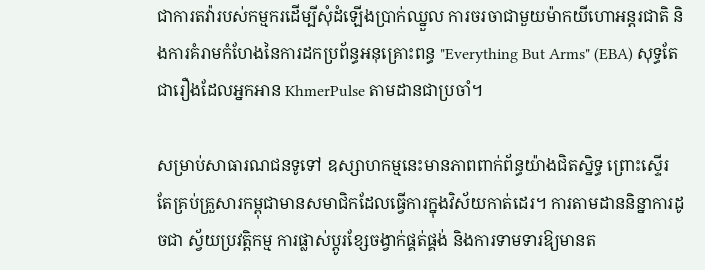ជាការតវ៉ារបស់កម្មករដើម្បីសុំដំឡើងប្រាក់ឈ្នួល ការចរចាជាមួយម៉ាកយីហោអន្តរជាតិ និងការគំរាមកំហែងនៃការដកប្រព័ន្ធអនុគ្រោះពន្ធ "Everything But Arms" (EBA) សុទ្ធតែជារឿងដែលអ្នកអាន KhmerPulse តាមដានជាប្រចាំ។

សម្រាប់សាធារណជនទូទៅ ឧស្សាហកម្មនេះមានភាពពាក់ព័ន្ធយ៉ាងជិតស្និទ្ធ ព្រោះស្ទើរតែគ្រប់គ្រួសារកម្ពុជាមានសមាជិកដែលធ្វើការក្នុងវិស័យកាត់ដេរ។ ការតាមដាននិន្នាការដូចជា ស្វ័យប្រវត្តិកម្ម ការផ្លាស់ប្តូរខ្សែចង្វាក់ផ្គត់ផ្គង់ និងការទាមទារឱ្យមានត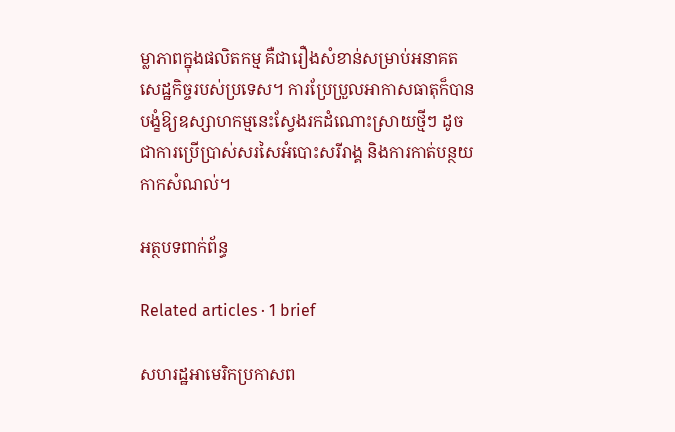ម្លាភាពក្នុងផលិតកម្ម គឺជារឿងសំខាន់សម្រាប់អនាគតសេដ្ឋកិច្ចរបស់ប្រទេស។ ការប្រែប្រួលអាកាសធាតុក៏បានបង្ខំឱ្យឧស្សាហកម្មនេះស្វែងរកដំណោះស្រាយថ្មីៗ ដូចជាការប្រើប្រាស់សរសៃអំបោះសរីរាង្គ និងការកាត់បន្ថយកាកសំណល់។

អត្ថបទពាក់ព័ន្ធ

Related articles · 1 brief

សហរដ្ឋអាមេរិកប្រកាសព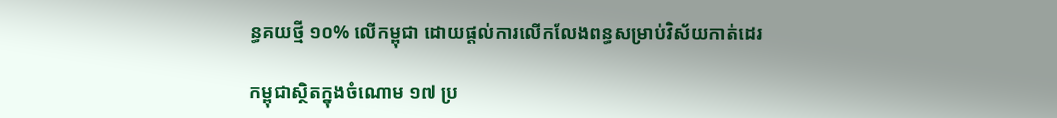ន្ធគយថ្មី ១០% លើកម្ពុជា ដោយផ្តល់ការលើកលែងពន្ធសម្រាប់វិស័យកាត់ដេរ

កម្ពុជាស្ថិតក្នុងចំណោម ១៧ ប្រ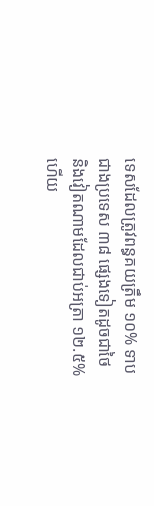ទេសដែលត្រូវពន្ធគយត្រឹម ១០% ទាបជាងប្រទេស ៣៨ ផ្សេងទៀតដូចជាថៃ និងវៀតណាមដែលជាប់អត្រា ១២.៥% ហើយ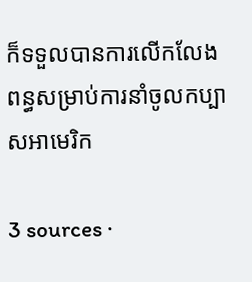ក៏ទទួលបានការលើកលែងពន្ធសម្រាប់ការនាំចូលកប្បាសអាមេរិក

3 sources ·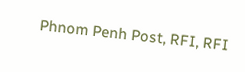Phnom Penh Post, RFI, RFI